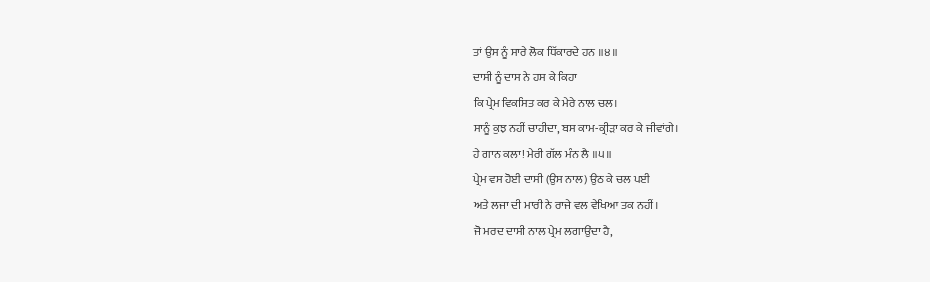ਤਾਂ ਉਸ ਨੂੰ ਸਾਰੇ ਲੋਕ ਧਿੱਕਾਰਦੇ ਹਨ ॥੪॥
ਦਾਸੀ ਨੂੰ ਦਾਸ ਨੇ ਹਸ ਕੇ ਕਿਹਾ
ਕਿ ਪ੍ਰੇਮ ਵਿਕਸਿਤ ਕਰ ਕੇ ਮੇਰੇ ਨਾਲ ਚਲ।
ਸਾਨੂੰ ਕੁਝ ਨਹੀਂ ਚਾਹੀਦਾ, ਬਸ ਕਾਮ-ਕ੍ਰੀੜਾ ਕਰ ਕੇ ਜੀਵਾਂਗੇ।
ਹੇ ਗਾਨ ਕਲਾ! ਮੇਰੀ ਗੱਲ ਮੰਨ ਲੈ ॥੫॥
ਪ੍ਰੇਮ ਵਸ ਹੋਈ ਦਾਸੀ (ਉਸ ਨਾਲ) ਉਠ ਕੇ ਚਲ ਪਈ
ਅਤੇ ਲਜਾ ਦੀ ਮਾਰੀ ਨੇ ਰਾਜੇ ਵਲ ਵੇਖਿਆ ਤਕ ਨਹੀਂ।
ਜੋ ਮਰਦ ਦਾਸੀ ਨਾਲ ਪ੍ਰੇਮ ਲਗਾਉਂਦਾ ਹੈ,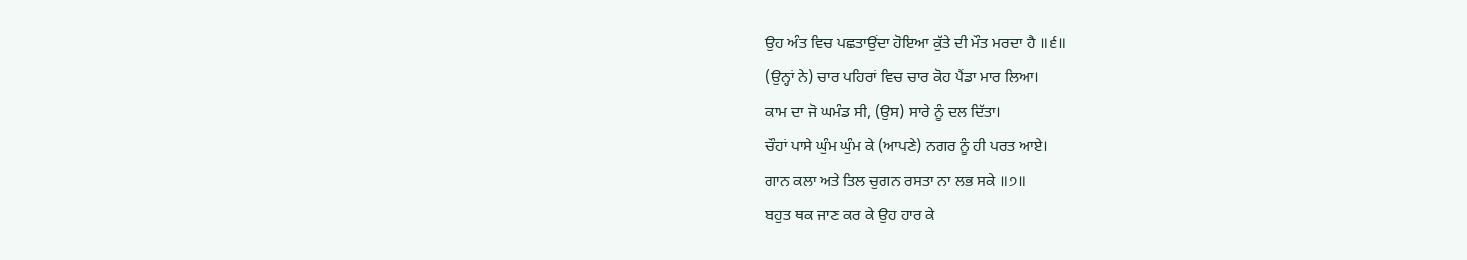ਉਹ ਅੰਤ ਵਿਚ ਪਛਤਾਉਂਦਾ ਹੋਇਆ ਕੁੱਤੇ ਦੀ ਮੌਤ ਮਰਦਾ ਹੈ ॥੬॥
(ਉਨ੍ਹਾਂ ਨੇ) ਚਾਰ ਪਹਿਰਾਂ ਵਿਚ ਚਾਰ ਕੋਹ ਪੈਂਡਾ ਮਾਰ ਲਿਆ।
ਕਾਮ ਦਾ ਜੋ ਘਮੰਡ ਸੀ, (ਉਸ) ਸਾਰੇ ਨੂੰ ਦਲ ਦਿੱਤਾ।
ਚੌਹਾਂ ਪਾਸੇ ਘੁੰਮ ਘੁੰਮ ਕੇ (ਆਪਣੇ) ਨਗਰ ਨੂੰ ਹੀ ਪਰਤ ਆਏ।
ਗਾਨ ਕਲਾ ਅਤੇ ਤਿਲ ਚੁਗਨ ਰਸਤਾ ਨਾ ਲਭ ਸਕੇ ॥੭॥
ਬਹੁਤ ਥਕ ਜਾਣ ਕਰ ਕੇ ਉਹ ਹਾਰ ਕੇ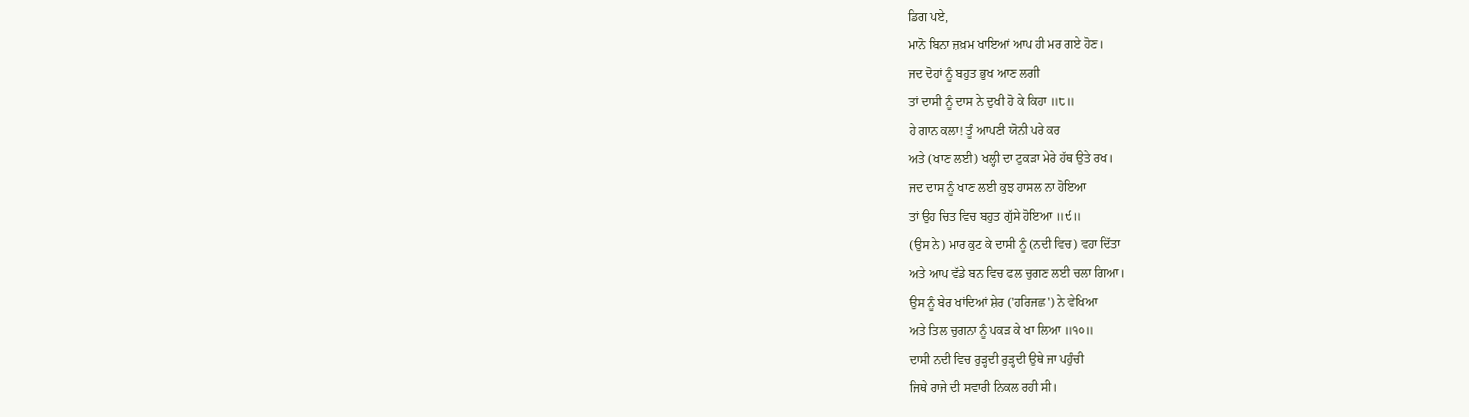ਡਿਗ ਪਏ,
ਮਾਨੋ ਬਿਨਾ ਜ਼ਖ਼ਮ ਖਾਇਆਂ ਆਪ ਹੀ ਮਰ ਗਏ ਹੋਣ।
ਜਦ ਦੋਹਾਂ ਨੂੰ ਬਹੁਤ ਭੁਖ ਆਣ ਲਗੀ
ਤਾਂ ਦਾਸੀ ਨੂੰ ਦਾਸ ਨੇ ਦੁਖੀ ਹੋ ਕੇ ਕਿਹਾ ॥੮॥
ਹੇ ਗਾਨ ਕਲਾ! ਤੂੰ ਆਪਣੀ ਯੋਨੀ ਪਰੇ ਕਰ
ਅਤੇ (ਖਾਣ ਲਈ) ਖਲ੍ਹੀ ਦਾ ਟੁਕੜਾ ਮੇਰੇ ਹੱਥ ਉਤੇ ਰਖ।
ਜਦ ਦਾਸ ਨੂੰ ਖਾਣ ਲਈ ਕੁਝ ਹਾਸਲ ਨਾ ਹੋਇਆ
ਤਾਂ ਉਹ ਚਿਤ ਵਿਚ ਬਹੁਤ ਗੁੱਸੇ ਹੋਇਆ ॥੯॥
(ਉਸ ਨੇ) ਮਾਰ ਕੁਟ ਕੇ ਦਾਸੀ ਨੂੰ (ਨਦੀ ਵਿਚ) ਵਹਾ ਦਿੱਤਾ
ਅਤੇ ਆਪ ਵੱਡੇ ਬਨ ਵਿਚ ਫਲ ਚੁਗਣ ਲਈ ਚਲਾ ਗਿਆ।
ਉਸ ਨੂੰ ਬੇਰ ਖਾਂਦਿਆਂ ਸ਼ੇਰ ('ਹਰਿਜਛ') ਨੇ ਵੇਖਿਆ
ਅਤੇ ਤਿਲ ਚੁਗਨਾ ਨੂੰ ਪਕੜ ਕੇ ਖਾ ਲਿਆ ॥੧੦॥
ਦਾਸੀ ਨਦੀ ਵਿਚ ਰੁੜ੍ਹਦੀ ਰੁੜ੍ਹਦੀ ਉਥੇ ਜਾ ਪਹੁੰਚੀ
ਜਿਥੇ ਰਾਜੇ ਦੀ ਸਵਾਰੀ ਨਿਕਲ ਰਹੀ ਸੀ।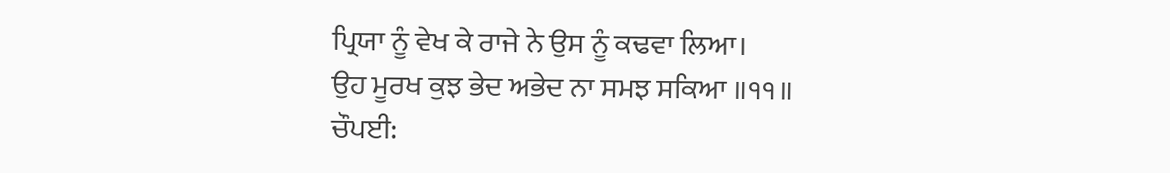ਪ੍ਰਿਯਾ ਨੂੰ ਵੇਖ ਕੇ ਰਾਜੇ ਨੇ ਉਸ ਨੂੰ ਕਢਵਾ ਲਿਆ।
ਉਹ ਮੂਰਖ ਕੁਝ ਭੇਦ ਅਭੇਦ ਨਾ ਸਮਝ ਸਕਿਆ ॥੧੧॥
ਚੌਪਈ: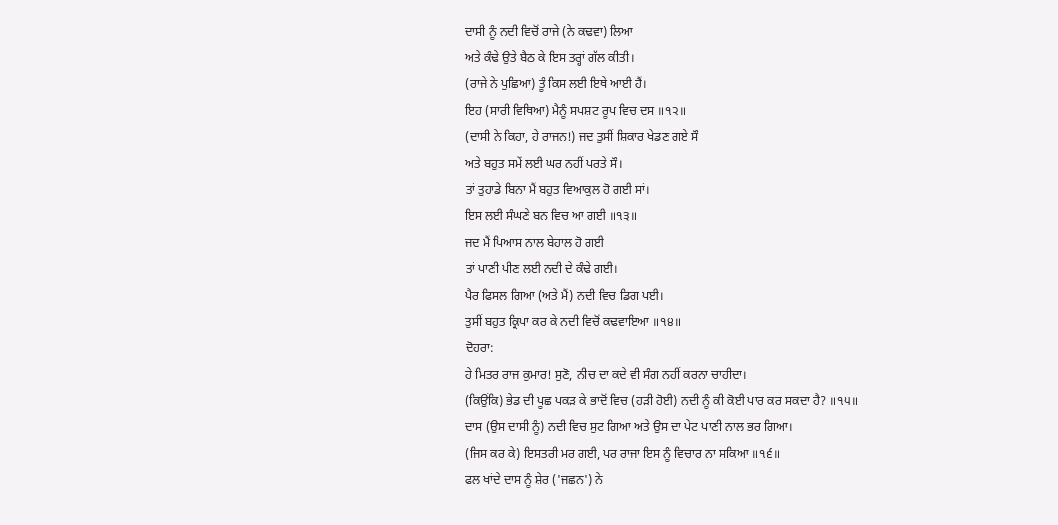ਦਾਸੀ ਨੂੰ ਨਦੀ ਵਿਚੋਂ ਰਾਜੇ (ਨੇ ਕਢਵਾ) ਲਿਆ
ਅਤੇ ਕੰਢੇ ਉਤੇ ਬੈਠ ਕੇ ਇਸ ਤਰ੍ਹਾਂ ਗੱਲ ਕੀਤੀ।
(ਰਾਜੇ ਨੇ ਪੁਛਿਆ) ਤੂੰ ਕਿਸ ਲਈ ਇਥੇ ਆਈ ਹੈਂ।
ਇਹ (ਸਾਰੀ ਵਿਥਿਆ) ਮੈਨੂੰ ਸਪਸ਼ਟ ਰੂਪ ਵਿਚ ਦਸ ॥੧੨॥
(ਦਾਸੀ ਨੇ ਕਿਹਾ, ਹੇ ਰਾਜਨ!) ਜਦ ਤੁਸੀਂ ਸ਼ਿਕਾਰ ਖੇਡਣ ਗਏ ਸੌ
ਅਤੇ ਬਹੁਤ ਸਮੇਂ ਲਈ ਘਰ ਨਹੀਂ ਪਰਤੇ ਸੌ।
ਤਾਂ ਤੁਹਾਡੇ ਬਿਨਾ ਮੈਂ ਬਹੁਤ ਵਿਆਕੁਲ ਹੋ ਗਈ ਸਾਂ।
ਇਸ ਲਈ ਸੰਘਣੇ ਬਨ ਵਿਚ ਆ ਗਈ ॥੧੩॥
ਜਦ ਮੈਂ ਪਿਆਸ ਨਾਲ ਬੇਹਾਲ ਹੋ ਗਈ
ਤਾਂ ਪਾਣੀ ਪੀਣ ਲਈ ਨਦੀ ਦੇ ਕੰਢੇ ਗਈ।
ਪੈਰ ਫਿਸਲ ਗਿਆ (ਅਤੇ ਮੈਂ) ਨਦੀ ਵਿਚ ਡਿਗ ਪਈ।
ਤੁਸੀਂ ਬਹੁਤ ਕ੍ਰਿਪਾ ਕਰ ਕੇ ਨਦੀ ਵਿਚੋਂ ਕਢਵਾਇਆ ॥੧੪॥
ਦੋਹਰਾ:
ਹੇ ਮਿਤਰ ਰਾਜ ਕੁਮਾਰ! ਸੁਣੋ, ਨੀਚ ਦਾ ਕਦੇ ਵੀ ਸੰਗ ਨਹੀਂ ਕਰਨਾ ਚਾਹੀਦਾ।
(ਕਿਉਂਕਿ) ਭੇਡ ਦੀ ਪੂਛ ਪਕੜ ਕੇ ਭਾਦੋਂ ਵਿਚ (ਹੜੀ ਹੋਈ) ਨਦੀ ਨੂੰ ਕੀ ਕੋਈ ਪਾਰ ਕਰ ਸਕਦਾ ਹੈ? ॥੧੫॥
ਦਾਸ (ਉਸ ਦਾਸੀ ਨੂੰ) ਨਦੀ ਵਿਚ ਸੁਟ ਗਿਆ ਅਤੇ ਉਸ ਦਾ ਪੇਟ ਪਾਣੀ ਨਾਲ ਭਰ ਗਿਆ।
(ਜਿਸ ਕਰ ਕੇ) ਇਸਤਰੀ ਮਰ ਗਈ, ਪਰ ਰਾਜਾ ਇਸ ਨੂੰ ਵਿਚਾਰ ਨਾ ਸਕਿਆ ॥੧੬॥
ਫਲ ਖਾਂਦੇ ਦਾਸ ਨੂੰ ਸ਼ੇਰ ('ਜਛਨ') ਨੇ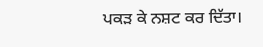ਪਕੜ ਕੇ ਨਸ਼ਟ ਕਰ ਦਿੱਤਾ।